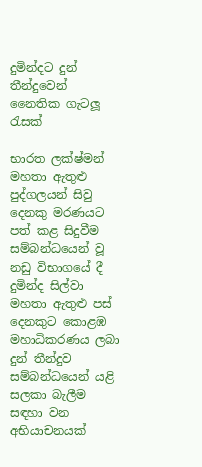දුමින්දට දුන් තීන්දුවෙන් නෛතික ගැටලූ රැසක්

භාරත ලක්ෂ්මන් මහතා ඇතුළු පුද්ගලයන් සිවු දෙනකු මරණයට පත් කළ සිදුවීම සම්බන්ධයෙන් වූ නඩු විභාගයේ දී දුමින්ද සිල්වා මහතා ඇතුළු පස් දෙනකුට කොළඹ මහාධිකරණය ලබා දුන් තීන්දුව සම්බන්ධයෙන් යළි සලකා බැලීම සඳහා වන අභියාචනයක්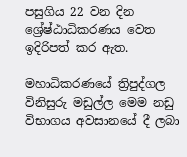පසුගිය 22 වන දින ශ්‍රේෂ්ඨාධිකරණය වෙත ඉදිරිපත් කර ඇත.

මහාධිකරණයේ ත්‍රිපුද්ගල විනිසුරු මඩුල්ල මෙම නඩු විභාගය අවසානයේ දී ලබා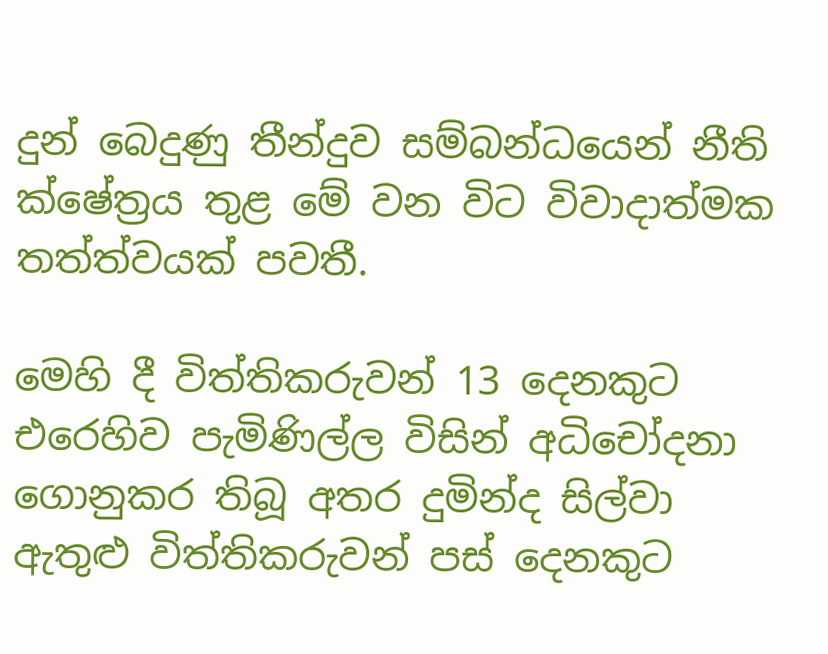දුන් බෙදුණු තීන්දුව සම්බන්ධයෙන් නීති ක්ෂේත්‍රය තුළ මේ වන විට විවාදාත්මක තත්ත්වයක් පවතී.

මෙහි දී විත්තිකරුවන් 13 දෙනකුට එරෙහිව පැමිණිල්ල විසින් අධිචෝදනා ගොනුකර තිබූ අතර දුමින්ද සිල්වා ඇතුළු විත්තිකරුවන් පස් දෙනකුට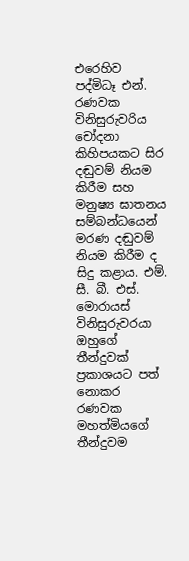එරෙහිව පද්මිධෑ එන්. රණවක විනිසුරුවරිය චෝදනා කිහිපයකට සිර දඬුවම් නියම කිරීම සහ මනුෂ්‍ය ඝාතනය සම්බන්ධයෙන් මරණ දඬුවම් නියම කිරීම ද සිදු කළාය. එම්. සී. බී. එස්. මොරායස් විනිසුරුවරයා ඔහුගේ තීන්දුවක් ප්‍රකාශයට පත් නොකර රණවක මහත්මියගේ තීන්දුවම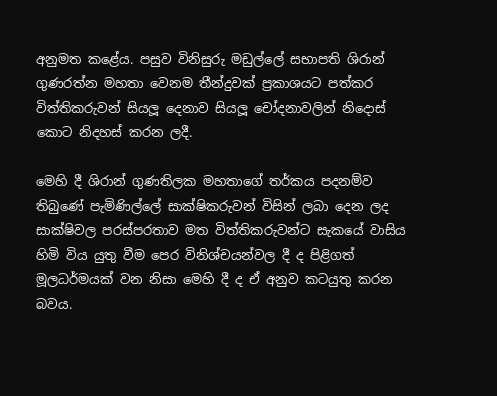අනුමත කළේය. පසුව විනිසුරු මඩුල්ලේ සභාපති ශිරාන් ගුණරත්න මහතා වෙනම තීන්දුවක් ප්‍රකාශයට පත්කර විත්තිකරුවන් සියලූ දෙනාව සියලූ චෝදනාවලින් නිදොස් කොට නිදහස් කරන ලදී.

මෙහි දී ශිරාන් ගුණතිලක මහතාගේ තර්කය පදනම්ව තිබුණේ පැමිණිල්ලේ සාක්ෂිකරුවන් විසින් ලබා දෙන ලද සාක්ෂිවල පරස්පරතාව මත විත්තිකරුවන්ට සැකයේ වාසිය හිමි විය යුතු වීම පෙර විනිශ්චයන්වල දී ද පිළිගත් මූලධර්මයක් වන නිසා මෙහි දී ද ඒ අනුව කටයුතු කරන බවය.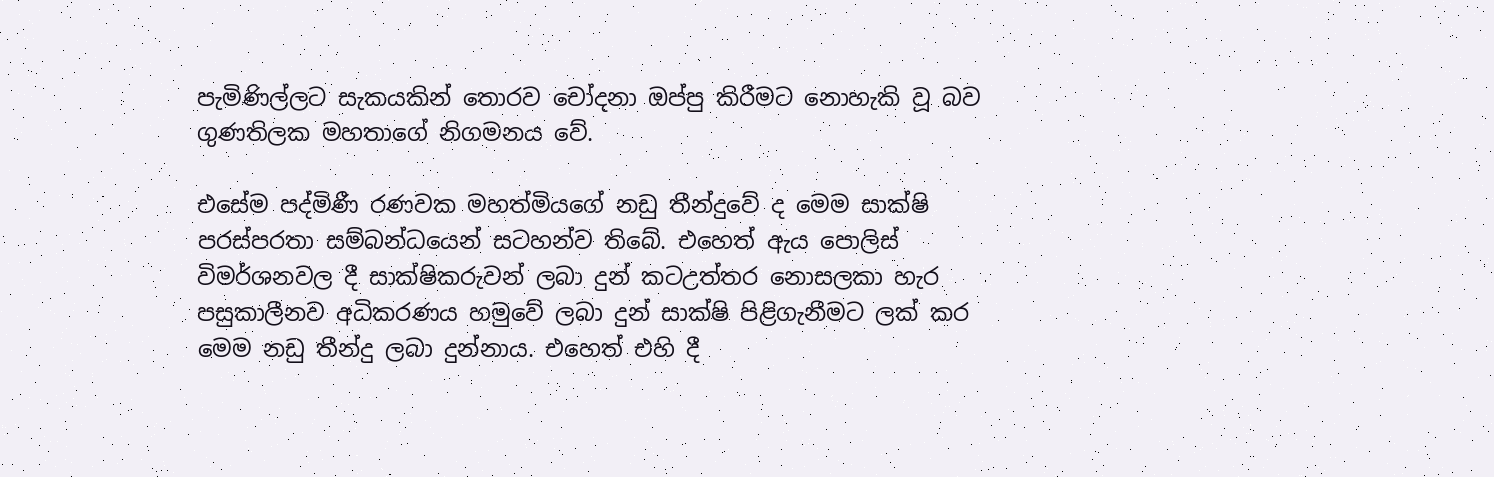පැමිණිල්ලට සැකයකින් තොරව චෝදනා ඔප්පු කිරීමට නොහැකි වූ බව ගුණතිලක මහතාගේ නිගමනය වේ.

එසේම පද්මිණී රණවක මහත්මියගේ නඩු තීන්දුවේ ද මෙම සාක්ෂි පරස්පරතා සම්බන්ධයෙන් සටහන්ව තිබේ. එහෙත් ඇය පොලිස් විමර්ශනවල දී සාක්ෂිකරුවන් ලබා දුන් කටඋත්තර නොසලකා හැර පසුකාලීනව අධිකරණය හමුවේ ලබා දුන් සාක්ෂි පිළිගැනීමට ලක් කර මෙම නඩු තීන්දු ලබා දුන්නාය. එහෙත් එහි දී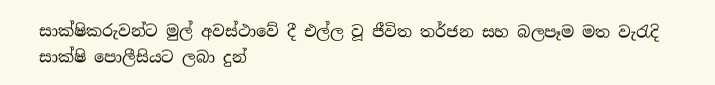සාක්ෂිකරුවන්ට මුල් අවස්ථාවේ දී එල්ල වූ ජීවිත තර්ජන සහ බලපෑම මත වැරැදි සාක්ෂි පොලීසියට ලබා දුන්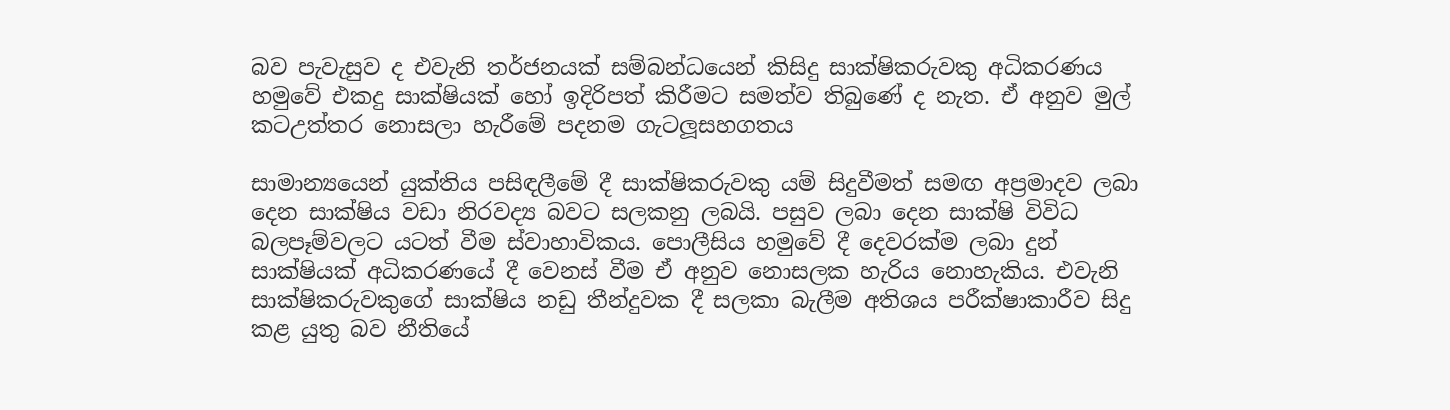බව පැවැසුව ද එවැනි තර්ජනයක් සම්බන්ධයෙන් කිසිදු සාක්ෂිකරුවකු අධිකරණය හමුවේ එකදු සාක්ෂියක් හෝ ඉදිරිපත් කිරීමට සමත්ව තිබුණේ ද නැත. ඒ අනුව මුල් කටඋත්තර නොසලා හැරීමේ පදනම ගැටලූසහගතය

සාමාන්‍යයෙන් යුක්තිය පසිඳලීමේ දී සාක්ෂිකරුවකු යම් සිදුවීමත් සමඟ අප්‍රමාදව ලබා දෙන සාක්ෂිය වඩා නිරවද්‍ය බවට සලකනු ලබයි. පසුව ලබා දෙන සාක්ෂි විවිධ බලපෑම්වලට යටත් වීම ස්වාහාවිකය. පොලීසිය හමුවේ දී දෙවරක්ම ලබා දුන් සාක්ෂියක් අධිකරණයේ දී වෙනස් වීම ඒ අනුව නොසලක හැරිය නොහැකිය. එවැනි සාක්ෂිකරුවකුගේ සාක්ෂිය නඩු තීන්දුවක දී සලකා බැලීම අතිශය පරීක්ෂාකාරීව සිදු කළ යුතු බව නීතියේ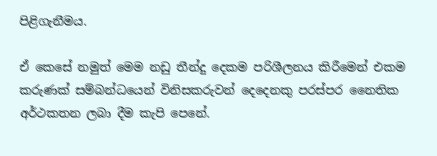පිළිගැනීමය.

ඒ කෙසේ නමුත් මෙම නඩු තීන්දු දෙකම පරිශීලනය කිරීමෙන් එකම කරුණක් සම්බන්ධයෙන් විනිසකරුවන් දෙදෙනකු පරස්පර නෛතික අර්ථකතන ලබා දීම කැපි පෙනේ.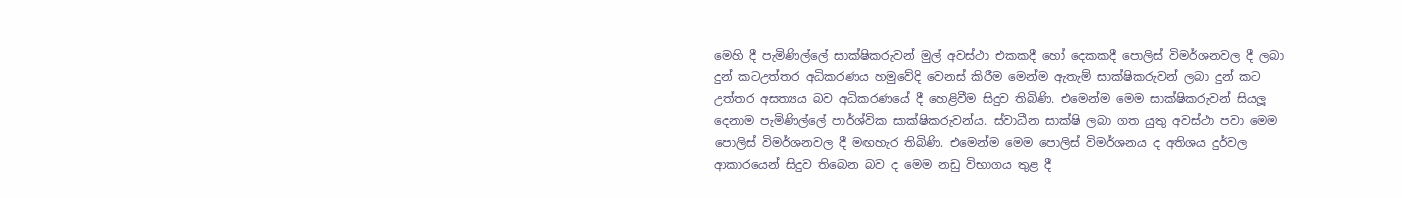මෙහි දී පැමිණිල්ලේ සාක්ෂිකරුවන් මුල් අවස්ථා එකකදී හෝ දෙකකදී පොලිස් විමර්ශනවල දී ලබා දුන් කටඋත්තර අධිකරණය හමුවේදි වෙනස් කිරීම මෙන්ම ඇතැම් සාක්ෂිකරුවන් ලබා දුන් කට උත්තර අසත්‍යය බව අධිකරණයේ දී හෙළිවීම සිදුව තිබිණි. එමෙන්ම මෙම සාක්ෂිකරුවන් සියලූ දෙනාම පැමිණිල්ලේ පාර්ශ්වික සාක්ෂිකරුවන්ය. ස්වාධීන සාක්ෂි ලබා ගත යුතු අවස්ථා පවා මෙම පොලිස් විමර්ශනවල දී මඟහැර තිබිණි. එමෙන්ම මෙම පොලිස් විමර්ශනය ද අතිශය දුර්වල ආකාරයෙන් සිදුව තිබෙන බව ද මෙම නඩු විභාගය තුළ දී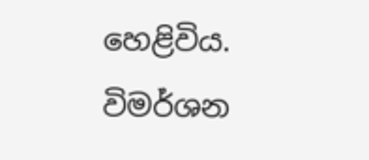හෙළිවිය. විමර්ශන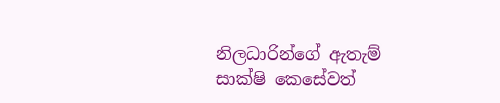නිලධාරින්ගේ ඇතැම් සාක්ෂි කෙසේවත්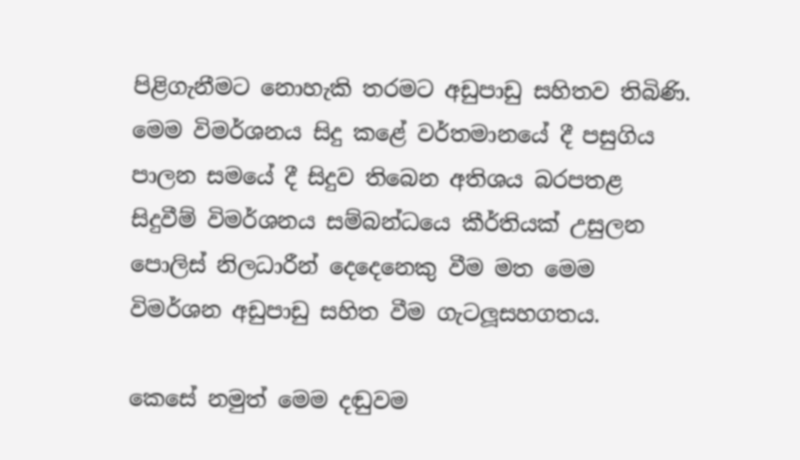පිළිගැනීමට නොහැකි තරමට අඩුපාඩු සහිතව තිබිණි. මෙම විමර්ශනය සිදු කළේ වර්තමානයේ දී පසුගිය පාලන සමයේ දී සිදුව තිබෙන අතිශය බරපතළ සිදුවීම් විමර්ශනය සම්බන්ධයෙ කීර්තියක් උසුලන පොලිස් නිලධාරීන් දෙදෙනෙකු වීම මත මෙම විමර්ශන අඩුපාඩු සහිත වීම ගැටලූසහගතය.

කෙසේ නමුත් මෙම දඬුවම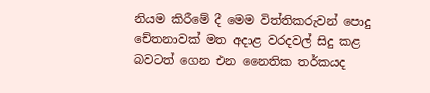නියම කිරීමේ දී මෙම විත්තිකරුවන් පොදු චේතනාවක් මත අදාළ වරදවල් සිදු කළ බවටත් ගෙන එන නෛතික තර්කයද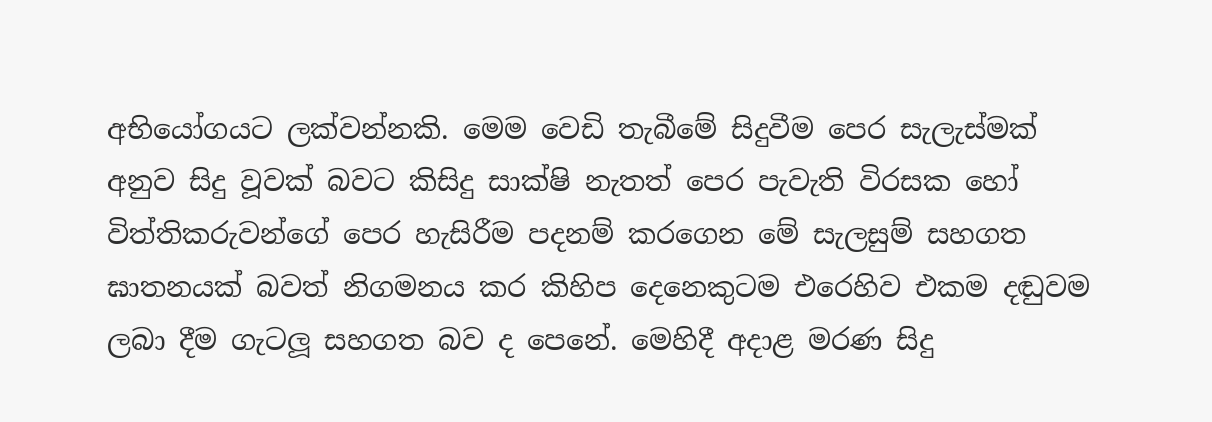අභියෝගයට ලක්වන්නකි. මෙම වෙඩි තැබීමේ සිදුවීම පෙර සැලැස්මක් අනුව සිදු වූවක් බවට කිසිදු සාක්ෂි නැතත් පෙර පැවැති විරසක හෝ විත්තිකරුවන්ගේ පෙර හැසිරීම පදනම් කරගෙන මේ සැලසුම් සහගත ඝාතනයක් බවත් නිගමනය කර කිහිප දෙනෙකුටම එරෙහිව එකම දඬුවම ලබා දීම ගැටලූ සහගත බව ද පෙනේ. මෙහිදී අදාළ මරණ සිදු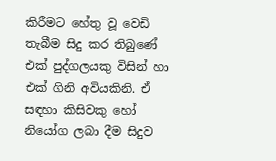කිරීමට හේතු වූ වෙඩි තැබීම සිදු කර තිබුණේ එක් පුද්ගලයකු විසින් හා එක් ගිනි අවියකිනි. ඒ සඳහා කිසිවකු හෝ නියෝග ලබා දීම සිදුව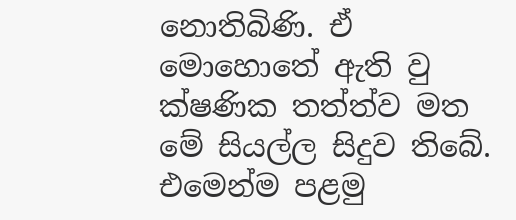නොතිබිණි. ඒ මොහොතේ ඇති වු ක්ෂණික තත්ත්ව මත මේ සියල්ල සිදුව තිබේ. එමෙන්ම පළමු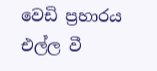වෙඩි ප්‍රහාරය එල්ල වී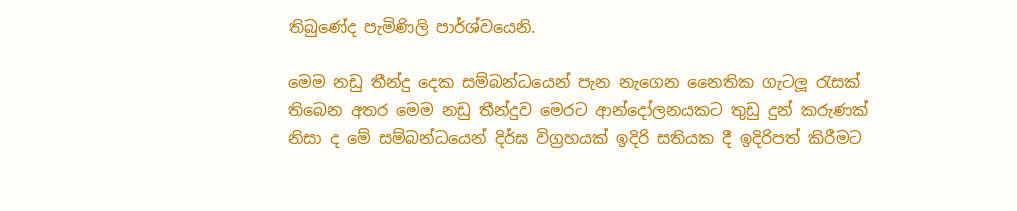තිබුණේද පැමිණිලි පාර්ශ්වයෙනි.

මෙම නඩු තීන්දු දෙක සම්බන්ධයෙන් පැන නැගෙන නෛතික ගැටලූ රැසක් තිබෙන අතර මෙම නඩු තීන්දුව මෙරට ආන්දෝලනයකට තුඩු දුන් කරුණක් නිසා ද මේ සම්බන්ධයෙන් දිර්ඝ විග්‍රහයක් ඉදිරි සතියක දී ඉදිරිපත් කිරීමට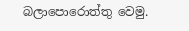බලාපොරොත්තු වෙමු.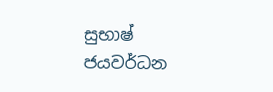සුභාෂ් ජයවර්ධන